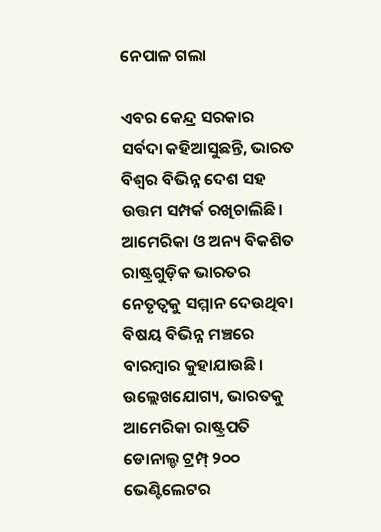ନେପାଳ ଗଲା

ଏବର କେନ୍ଦ୍ର ସରକାର ସର୍ବଦା କହିଆସୁଛନ୍ତି, ଭାରତ ବିଶ୍ୱର ବିଭିନ୍ନ ଦେଶ ସହ ଉତ୍ତମ ସମ୍ପର୍କ ରଖିଚାଲିଛି। ଆମେରିକା ଓ ଅନ୍ୟ ବିକଶିତ ରାଷ୍ଟ୍ରଗୁଡ଼ିକ ଭାରତର ନେତୃତ୍ୱକୁ ସମ୍ମାନ ଦେଉଥିବା ବିଷୟ ବିଭିନ୍ନ ମଞ୍ଚରେ ବାରମ୍ବାର କୁହାଯାଉଛି। ଉଲ୍ଲେଖଯୋଗ୍ୟ, ଭାରତକୁ ଆମେରିକା ରାଷ୍ଟ୍ରପତି ଡୋନାଲ୍ଡ ଟ୍ରମ୍ପ୍‌ ୨୦୦ ଭେଣ୍ଟିଲେଟର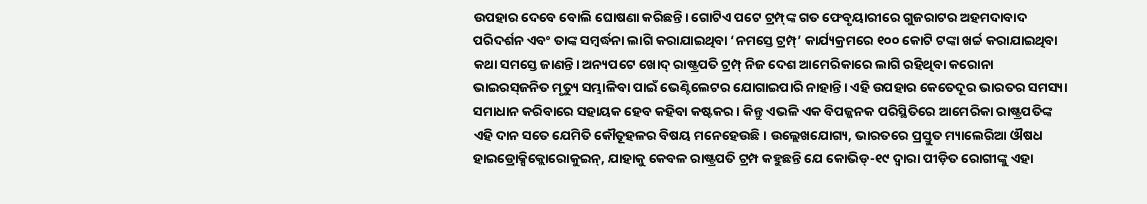ଉପହାର ଦେବେ ବୋଲି ଘୋଷଣା କରିଛନ୍ତି। ଗୋଟିଏ ପଟେ ଟ୍ରମ୍ପ୍‌ଙ୍କ ଗତ ଫେବୃୟାରୀରେ ଗୁଜରାଟର ଅହମଦାବାଦ ପରିଦର୍ଶନ ଏବଂ ତାଙ୍କ ସମ୍ବର୍ଦ୍ଧନା ଲାଗି କରାଯାଇଥିବା ‘ନମସ୍ତେ ଟ୍ରମ୍ପ୍‌’ କାର୍ଯ୍ୟକ୍ରମରେ ୧୦୦ କୋଟି ଟଙ୍କା ଖର୍ଚ୍ଚ କରାଯାଇଥିବା କଥା ସମସ୍ତେ ଜାଣନ୍ତି। ଅନ୍ୟପଟେ ଖୋଦ୍‌ ରାଷ୍ଟ୍ରପତି ଟ୍ରମ୍ପ୍‌ ନିଜ ଦେଶ ଆମେରିକାରେ ଲାଗି ରହିଥିବା କରୋନା ଭାଇରସ୍‌ଜନିତ ମୃତ୍ୟୁ ସମ୍ଭାଳିବା ପାଇଁ ଭେଣ୍ଟିଲେଟର ଯୋଗାଇପାରି ନାହାନ୍ତି। ଏହି ଉପହାର କେତେଦୂର ଭାରତର ସମସ୍ୟା ସମାଧାନ କରିବାରେ ସହାୟକ ହେବ କହିବା କଷ୍ଟକର। କିନ୍ତୁ ଏଭଳି ଏକ ବିପଜ୍ଜନକ ପରିସ୍ଥିତିରେ ଆମେରିକା ରାଷ୍ଟ୍ରପତିଙ୍କ ଏହି ଦାନ ସତେ ଯେମିତି କୌତୂହଳର ବିଷୟ ମନେହେଉଛି। ଉଲ୍ଲେଖଯୋଗ୍ୟ, ଭାରତରେ ପ୍ରସ୍ତୁତ ମ୍ୟାଲେରିଆ ଔଷଧ ହାଇଡ୍ରୋକ୍ସିକ୍ଲୋରୋକୁଇନ୍‌, ଯାହାକୁ କେବଳ ରାଷ୍ଟ୍ରପତି ଟ୍ରମ୍ପ କହୁଛନ୍ତି ଯେ କୋଭିଡ୍‌-୧୯ ଦ୍ୱାରା ପୀଡ଼ିତ ରୋଗୀଙ୍କୁ ଏହା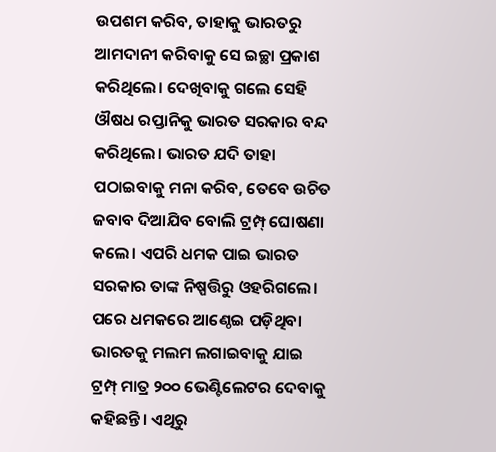ଉପଶମ କରିବ, ତାହାକୁ ଭାରତରୁ ଆମଦାନୀ କରିବାକୁ ସେ ଇଚ୍ଛା ପ୍ରକାଶ କରିଥିଲେ। ଦେଖିବାକୁ ଗଲେ ସେହି ଔଷଧ ରପ୍ତାନିକୁ ଭାରତ ସରକାର ବନ୍ଦ କରିଥିଲେ। ଭାରତ ଯଦି ତାହା ପଠାଇବାକୁ ମନା କରିବ, ତେବେ ଉଚିତ ଜବାବ ଦିଆଯିବ ବୋଲି ଟ୍ରମ୍ପ୍‌ ଘୋଷଣା କଲେ। ଏପରି ଧମକ ପାଇ ଭାରତ ସରକାର ତାଙ୍କ ନିଷ୍ପତ୍ତିରୁ ଓହରିଗଲେ। ପରେ ଧମକରେ ଆଣ୍ଠେଇ ପଡ଼ିଥିବା ଭାରତକୁ ମଲମ ଲଗାଇବାକୁ ଯାଇ ଟ୍ରମ୍ପ୍‌ ମାତ୍ର ୨୦୦ ଭେଣ୍ଟିଲେଟର ଦେବାକୁ କହିଛନ୍ତି। ଏଥିରୁ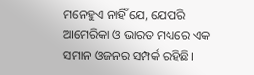ମନେହୁଏ ନାହିଁ ଯେ, ଯେପରି ଆମେରିକା ଓ ଭାରତ ମଧ୍ୟରେ ଏକ ସମାନ ଓଜନର ସମ୍ପର୍କ ରହିଛି।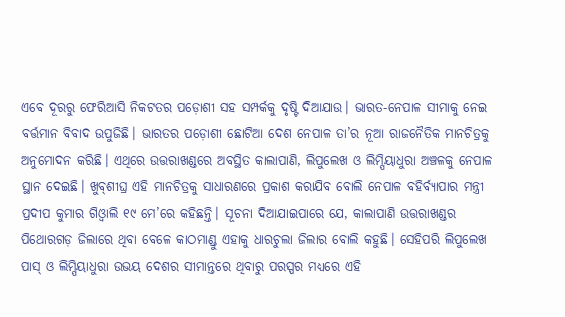ଏବେ ଦୂରରୁ ଫେରିଆସି ନିକଟତର ପଡ଼ୋଶୀ ସହ ସମ୍ପର୍କକୁ ଦୃଷ୍ଟି ଦିଆଯାଉ। ଭାରତ-ନେପାଳ ସୀମାକୁ ନେଇ ବର୍ତ୍ତମାନ ବିବାଦ ଉପୁଜିଛି। ଭାରତର ପଡ଼ୋଶୀ ଛୋଟିଆ ଦେଶ ନେପାଳ ତା’ର ନୂଆ ରାଜନୈତିକ ମାନଚିତ୍ରକୁ ଅନୁମୋଦନ କରିଛି। ଏଥିରେ ଉତ୍ତରାଖଣ୍ଡରେ ଅବସ୍ଥିତ କାଲାପାଣି, ଲିପୁଲେଖ ଓ ଲିମ୍ପିୟାଧୁରା ଅଞ୍ଚଳକୁ ନେପାଳ ସ୍ଥାନ ଦେଇଛି। ଖୁବ୍‌ଶୀଘ୍ର ଏହି ମାନଚିତ୍ରକୁ ସାଧାରଣରେ ପ୍ରକାଶ କରାଯିବ ବୋଲି ନେପାଳ ବହିର୍ବ୍ୟାପାର ମନ୍ତ୍ରୀ ପ୍ରଦୀପ କୁମାର ଗିଓ୍ବାଲି ୧୯ ମେ’ରେ କହିଛନ୍ତି। ସୂଚନା ଦିଆଯାଇପାରେ ଯେ, କାଲାପାଣି ଉତ୍ତରାଖଣ୍ଡର ପିଥୋରଗଡ଼ ଜିଲାରେ ଥିବା ବେଳେ କାଠମାଣ୍ଡୁ ଏହାକୁ ଧାରଚୁଲା ଜିଲାର ବୋଲି କହୁଛି। ସେହିପରି ଲିପୁଲେଖ ପାସ୍‌ ଓ ଲିମ୍ପିୟାଧୁରା ଉଭୟ ଦେଶର ସୀମାନ୍ତରେ ଥିବାରୁ ପରସ୍ପର ମଧ୍ୟରେ ଏହି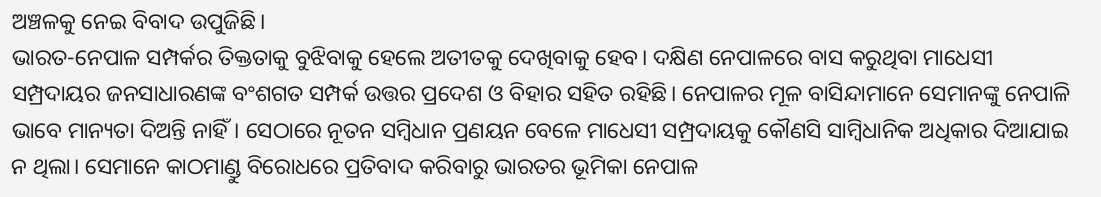ଅଞ୍ଚଳକୁ ନେଇ ବିବାଦ ଉପୁଜିଛି।
ଭାରତ-ନେପାଳ ସମ୍ପର୍କର ତିକ୍ତତାକୁ ବୁଝିବାକୁ ହେଲେ ଅତୀତକୁ ଦେଖିବାକୁ ହେବ। ଦକ୍ଷିଣ ନେପାଳରେ ବାସ କରୁଥିବା ମାଧେସୀ ସମ୍ପ୍ରଦାୟର ଜନସାଧାରଣଙ୍କ ବଂଶଗତ ସମ୍ପର୍କ ଉତ୍ତର ପ୍ରଦେଶ ଓ ବିହାର ସହିତ ରହିଛି। ନେପାଳର ମୂଳ ବାସିନ୍ଦାମାନେ ସେମାନଙ୍କୁ ନେପାଳି ଭାବେ ମାନ୍ୟତା ଦିଅନ୍ତି ନାହିଁ। ସେଠାରେ ନୂତନ ସମ୍ବିଧାନ ପ୍ରଣୟନ ବେଳେ ମାଧେସୀ ସମ୍ପ୍ରଦାୟକୁ କୌଣସି ସାମ୍ବିଧାନିକ ଅଧିକାର ଦିଆଯାଇ ନ ଥିଲା। ସେମାନେ କାଠମାଣ୍ଡୁ ବିରୋଧରେ ପ୍ରତିବାଦ କରିବାରୁ ଭାରତର ଭୂମିକା ନେପାଳ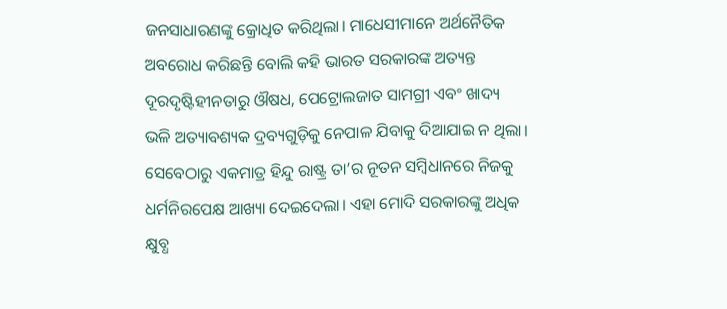ଜନସାଧାରଣଙ୍କୁ କ୍ରୋଧିତ କରିଥିଲା। ମାଧେସୀମାନେ ଅର୍ଥନୈତିକ ଅବରୋଧ କରିଛନ୍ତି ବୋଲି କହି ଭାରତ ସରକାରଙ୍କ ଅତ୍ୟନ୍ତ ଦୂରଦୃଷ୍ଟିହୀନତାରୁ ଔଷଧ, ପେଟ୍ରୋଲଜାତ ସାମଗ୍ରୀ ଏବଂ ଖାଦ୍ୟ ଭଳି ଅତ୍ୟାବଶ୍ୟକ ଦ୍ରବ୍ୟଗୁଡ଼ିକୁ ନେପାଳ ଯିବାକୁ ଦିଆଯାଇ ନ ଥିଲା। ସେବେଠାରୁ ଏକମାତ୍ର ହିନ୍ଦୁ ରାଷ୍ଟ୍ର ତା’ର ନୂତନ ସମ୍ବିଧାନରେ ନିଜକୁ ଧର୍ମନିରପେକ୍ଷ ଆଖ୍ୟା ଦେଇଦେଲା। ଏହା ମୋଦି ସରକାରଙ୍କୁ ଅଧିକ କ୍ଷୁବ୍ଧ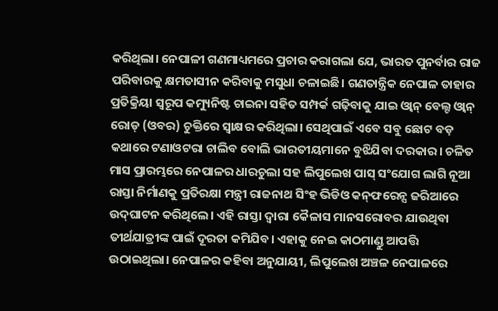କରିଥିଲା। ନେପାଳୀ ଗଣମାଧ୍ୟମରେ ପ୍ରଚାର କରାଗଲା ଯେ, ଭାରତ ପୁନର୍ବାର ରାଜ ପରିବାରକୁ କ୍ଷମତାସୀନ କରିବାକୁ ମସୁଧା ଚଳାଇଛି। ଗଣତାନ୍ତ୍ରିକ ନେପାଳ ତାହାର ପ୍ରତିକ୍ରିୟା ସ୍ବରୂପ କମ୍ୟୁନିଷ୍ଟ ଚାଇନା ସହିତ ସମ୍ପର୍କ ଗଢ଼ିବାକୁ ଯାଇ ଓ୍ବାନ୍‌ ବେଲ୍ଟ ଓ୍ବାନ୍‌ ରୋଡ୍‌ (ଓବର) ଚୁକ୍ତିରେ ସ୍ବାକ୍ଷର କରିଥିଲା। ସେଥିପାଇଁ ଏବେ ସବୁ ଛୋଟ ବଡ଼ କଥାରେ ଟଣାଓଟରା ଚାଲିବ ବୋଲି ଭାରତୀୟମାନେ ବୁଝିଯିବା ଦରକାର। ଚଳିତ ମାସ ପ୍ରାରମ୍ଭରେ ନେପାଳର ଧାରଚୁଲା ସହ ଲିପୁଲେଖ ପାସ୍‌ ସଂଯୋଗ ଲାଗି ନୂଆ ରାସ୍ତା ନିର୍ମାଣକୁ ପ୍ରତିରକ୍ଷା ମନ୍ତ୍ରୀ ରାଜନାଥ ସିଂହ ଭିଡିଓ କନ୍‌ଫରେନ୍ସ ଜରିଆରେ ଉଦ୍‌ଘାଟନ କରିଥିଲେ। ଏହି ରାସ୍ତା ଦ୍ୱାରା କୈଳାସ ମାନସରୋବର ଯାଉଥିବା ତୀର୍ଥଯାତ୍ରୀଙ୍କ ପାଇଁ ଦୂରତା କମିଯିବ। ଏହାକୁ ନେଇ କାଠମାଣ୍ଡୁ ଆପତ୍ତି ଉଠାଇଥିଲା। ନେପାଳର କହିବା ଅନୁଯାୟୀ, ଲିପୁଲେଖ ଅଞ୍ଚଳ ନେପାଳରେ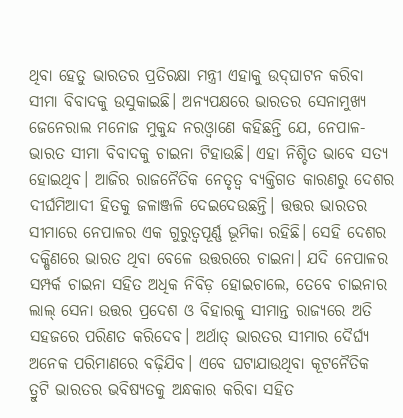ଥିବା ହେତୁ ଭାରତର ପ୍ରତିରକ୍ଷା ମନ୍ତ୍ରୀ ଏହାକୁ ଉଦ୍‌ଘାଟନ କରିବା ସୀମା ବିବାଦକୁ ଉସୁକାଇଛି। ଅନ୍ୟପକ୍ଷରେ ଭାରତର ସେନାମୁଖ୍ୟ ଜେନେରାଲ ମନୋଜ ମୁକୁନ୍ଦ ନରଓ୍ବାଣେ କହିଛନ୍ତି ଯେ, ନେପାଳ-ଭାରତ ସୀମା ବିବାଦକୁ ଚାଇନା ଟିହାଉଛି। ଏହା ନିଶ୍ଚିତ ଭାବେ ସତ୍ୟ ହୋଇଥିବ। ଆଜିର ରାଜନୈତିକ ନେତୃତ୍ୱ ବ୍ୟକ୍ତିଗତ କାରଣରୁ ଦେଶର ଦୀର୍ଘମିଆଦୀ ହିତକୁ ଜଳାଞ୍ଜଳି ଦେଇଦେଉଛନ୍ତି। ତ୍ତତ୍ତର ଭାରତର ସୀମାରେ ନେପାଳର ଏକ ଗୁରୁତ୍ୱପୂର୍ଣ୍ଣ ଭୂମିକା ରହିଛି। ସେହି ଦେଶର ଦକ୍ଷିଣରେ ଭାରତ ଥିବା ବେଳେ ଉତ୍ତରରେ ଚାଇନା। ଯଦି ନେପାଳର ସମ୍ପର୍କ ଚାଇନା ସହିତ ଅଧିକ ନିବିଡ଼ ହୋଇଚାଲେ, ତେବେ ଚାଇନାର ଲାଲ୍‌ ସେନା ଉତ୍ତର ପ୍ରଦେଶ ଓ ବିହାରକୁ ସୀମାନ୍ତ ରାଜ୍ୟରେ ଅତି ସହଜରେ ପରିଣତ କରିଦେବ। ଅର୍ଥାତ୍‌ ଭାରତର ସୀମାର ଦୈର୍ଘ୍ୟ ଅନେକ ପରିମାଣରେ ବଢ଼ିଯିବ। ଏବେ ଘଟାଯାଉଥିବା କୂଟନୈତିକ ତ୍ରୁଟି ଭାରତର ଭବିଷ୍ୟତକୁ ଅନ୍ଧକାର କରିବା ସହିତ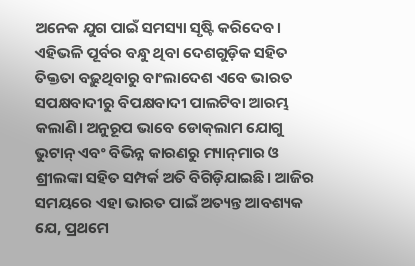ଅନେକ ଯୁଗ ପାଇଁ ସମସ୍ୟା ସୃଷ୍ଟି କରିଦେବ। ଏହିଭଳି ପୂର୍ବର ବନ୍ଧୁ ଥିବା ଦେଶଗୁଡ଼ିକ ସହିତ ତିକ୍ତତା ବଢ଼ୁଥିବାରୁ ବାଂଲାଦେଶ ଏବେ ଭାରତ ସପକ୍ଷବାଦୀରୁ ବିପକ୍ଷବାଦୀ ପାଲଟିବା ଆରମ୍ଭ କଲାଣି। ଅନୁରୂପ ଭାବେ ଡୋକ୍‌ଲାମ ଯୋଗୁ ଭୁଟାନ୍‌ ଏବଂ ବିଭିନ୍ନ କାରଣରୁ ମ୍ୟାନ୍‌ମାର ଓ ଶ୍ରୀଲଙ୍କା ସହିତ ସମ୍ପର୍କ ଅତି ବିଗିଡ଼ିଯାଇଛି। ଆଜିର ସମୟରେ ଏହା ଭାରତ ପାଇଁ ଅତ୍ୟନ୍ତ ଆବଶ୍ୟକ ଯେ, ପ୍ରଥମେ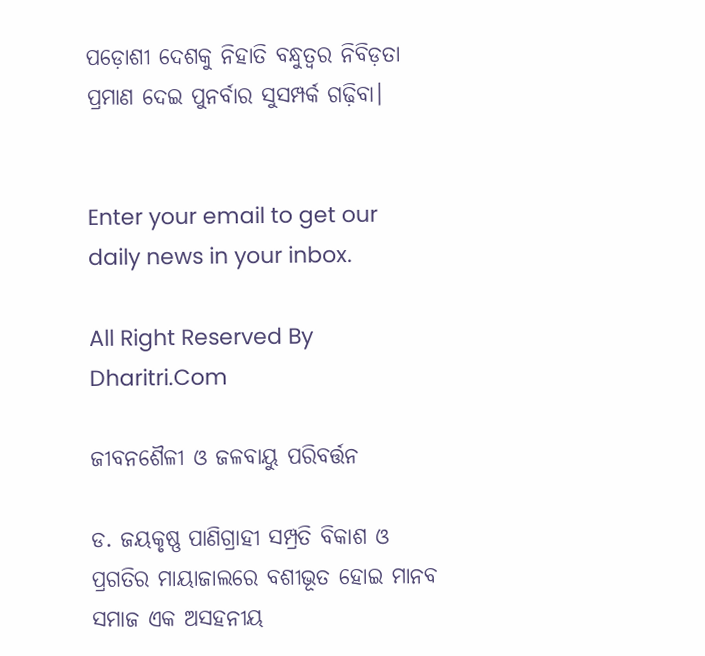ପଡ଼ୋଶୀ ଦେଶକୁ ନିହାତି ବନ୍ଧୁତ୍ୱର ନିବିଡ଼ତା ପ୍ରମାଣ ଦେଇ ପୁନର୍ବାର ସୁସମ୍ପର୍କ ଗଢ଼ିବା।


Enter your email to get our daily news in your inbox.

All Right Reserved By Dharitri.Com

ଜୀବନଶୈଳୀ ଓ ଜଳବାୟୁ ପରିବର୍ତ୍ତନ

ଡ. ଜୟକୃଷ୍ଣ ପାଣିଗ୍ରାହୀ ସମ୍ପ୍ରତି ବିକାଶ ଓ ପ୍ରଗତିର ମାୟାଜାଲରେ ବଶୀଭୂତ ହୋଇ ମାନବ ସମାଜ ଏକ ଅସହନୀୟ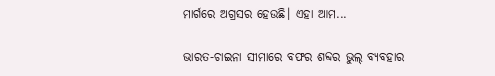ମାର୍ଗରେ ଅଗ୍ରସର ହେଉଛି। ଏହା ଆମ...

ଭାରତ-ଚାଇନା ସୀମାରେ ବଫର ଶବ୍ଦର ଭୁଲ୍‌ ବ୍ୟବହାର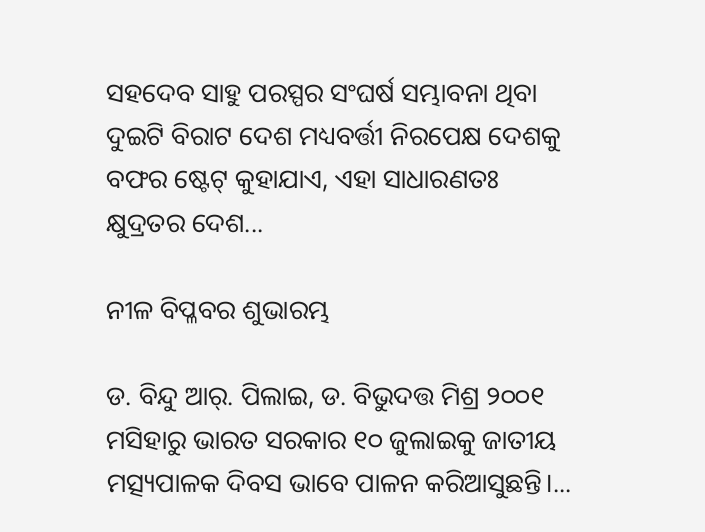ସହଦେବ ସାହୁ ପରସ୍ପର ସଂଘର୍ଷ ସମ୍ଭାବନା ଥିବା ଦୁଇଟି ବିରାଟ ଦେଶ ମଧ୍ୟବର୍ତ୍ତୀ ନିରପେକ୍ଷ ଦେଶକୁ ବଫର ଷ୍ଟେଟ୍‌ କୁହାଯାଏ, ଏହା ସାଧାରଣତଃ କ୍ଷୁଦ୍ରତର ଦେଶ...

ନୀଳ ବିପ୍ଳବର ଶୁଭାରମ୍ଭ

ଡ. ବିନ୍ଦୁ ଆର୍‌. ପିଲାଇ, ଡ. ବିଭୁଦତ୍ତ ମିଶ୍ର ୨୦୦୧ ମସିହାରୁ ଭାରତ ସରକାର ୧୦ ଜୁଲାଇକୁ ଜାତୀୟ ମତ୍ସ୍ୟପାଳକ ଦିବସ ଭାବେ ପାଳନ କରିଆସୁଛନ୍ତି।...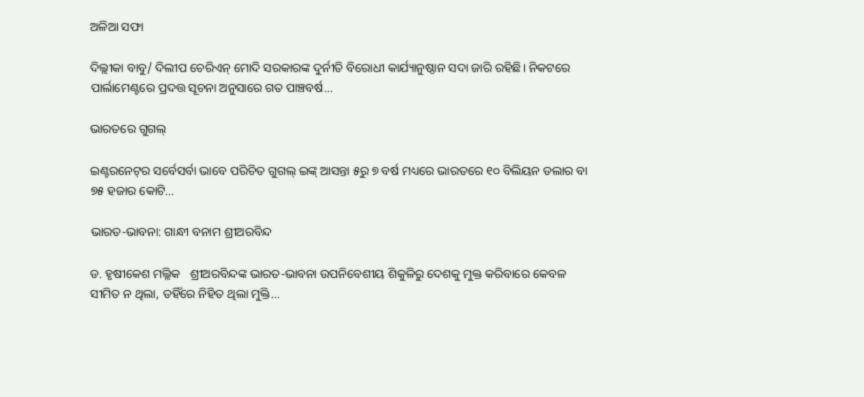ଅଳିଆ ସଫା

ଦିଲ୍ଲୀକା ବାବୁ/ ଦିଲୀପ ଚେରିଏନ୍‌ ମୋଦି ସରକାରଙ୍କ ଦୁର୍ନୀତି ବିରୋଧୀ କାର୍ଯ୍ୟାନୁଷ୍ଠାନ ସଦା ଜାରି ରହିଛି। ନିକଟରେ ପାର୍ଲାମେଣ୍ଟରେ ପ୍ରଦତ୍ତ ସୂଚନା ଅନୁସାରେ ଗତ ପାଞ୍ଚବର୍ଷ...

ଭାରତରେ ଗୁଗଲ୍‌

ଇଣ୍ଟରନେଟ୍‌ର ସର୍ବେସର୍ବା ଭାବେ ପରିଚିତ ଗୁଗଲ୍‌ ଇଙ୍କ୍‌ ଆସନ୍ତା ୫ରୁ ୭ ବର୍ଷ ମଧ୍ୟରେ ଭାରତରେ ୧୦ ବିଲିୟନ ଡଲାର ବା ୭୫ ହଜାର କୋଟି...

ଭାରତ-ଭାବନା: ଗାନ୍ଧୀ ବନାମ ଶ୍ରୀଅରବିନ୍ଦ

ଡ. ହୃଷୀକେଶ ମଲ୍ଲିକ   ଶ୍ରୀଅରବିନ୍ଦଙ୍କ ଭାରତ-ଭାବନା ଉପନିବେଶୀୟ ଶିକୁଳିରୁ ଦେଶକୁ ମୁକ୍ତ କରିବାରେ କେବଳ ସୀମିତ ନ ଥିଲା, ତହିଁରେ ନିହିତ ଥିଲା ମୁକ୍ତି...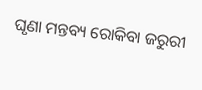ଘୃଣା ମନ୍ତବ୍ୟ ରୋକିବା ଜରୁରୀ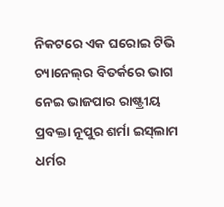ନିକଟରେ ଏକ ଘରୋଇ ଟିଭି ଚ୍ୟାନେଲ୍‌ର ବିତର୍କରେ ଭାଗ ନେଇ ଭାଜପାର ରାଷ୍ଟ୍ରୀୟ ପ୍ରବକ୍ତା ନୂପୁର ଶର୍ମା ଇସ୍‌ଲାମ ଧର୍ମର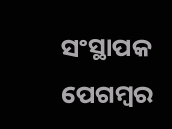ସଂସ୍ଥାପକ ପେଗମ୍ବର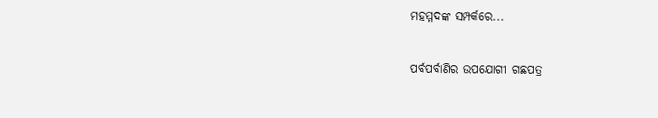ମହମ୍ମଦଙ୍କ ସମ୍ପର୍କରେ...

ପର୍ବପର୍ବାଣିର ଉପଯୋଗୀ ଗଛପତ୍ର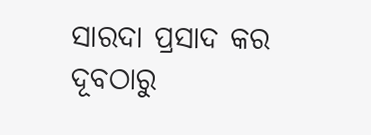ସାରଦା ପ୍ରସାଦ କର   ଦୂବଠାରୁ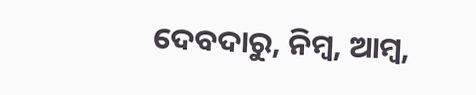ଦେବଦାରୁ, ନିମ୍ବ, ଆମ୍ବ,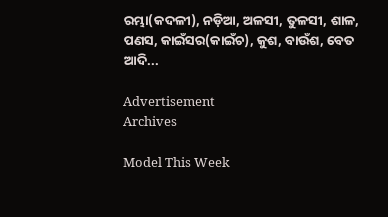ରମ୍ଭା(କଦଳୀ), ନଡ଼ିଆ, ଅଳସୀ, ତୁଳସୀ, ଶାଳ, ପଣସ, କାଇଁସର(କାଇଁଚ), କୁଶ, ବାଉଁଶ, ବେତ ଆଦି...

Advertisement
Archives

Model This Week